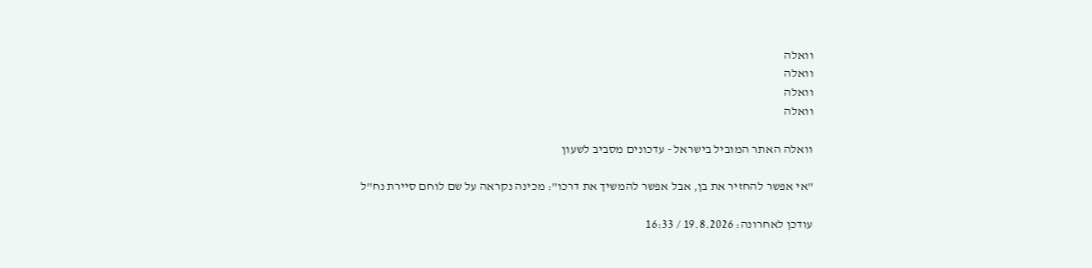וואלה
וואלה
וואלה
וואלה

וואלה האתר המוביל בישראל - עדכונים מסביב לשעון

"אי אפשר להחזיר את בן, אבל אפשר להמשיך את דרכו": מכינה נקראה על שם לוחם סיירת נח"ל

עודכן לאחרונה: 19.8.2026 / 16:33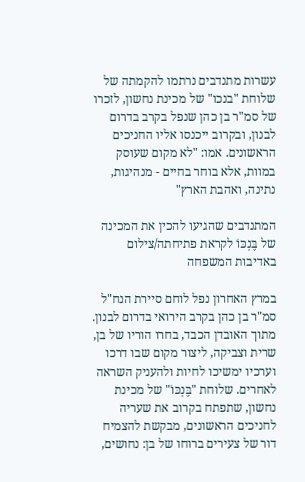עשרות מתנדבים נרתמו להקמתה של שלוחת "בנכו" של מכינת נחשון, לזכרו של סמ"ר בן כהן שנפל בקרב בדרום לבנון, ובקרוב ייכנסו אליו החניכים הראשונים. אמו: "לא מקום שעוסק במוות, אלא בוחר בחיים - מנהיגות, נתינה, ואהבת הארץ"

המתנדבים שהגיעו להכין את המכינה של בֶּנְכּוֹ לקראת פתיחתה/צילום באדיבות המשפחה

במרץ האחרון נפל לוחם סיירת הנח"ל סמ"ר בן כהן בקרב הירואי בדרום לבנון. מתוך האובדן הכבד, בחרו הוריו של בן, שרית וצביקה, ליצור מקום שבו דרכו וערכיו ימשיכו לחיות ולהעניק השראה לאחרים. שלוחת "בֶּנְכּוֹ" של מכינת נחשון, שתפתח בקרוב את שעריה לחניכים הראשונים, מבקשת להצמיח דור של צעירים ברוחו של בן: נחושים,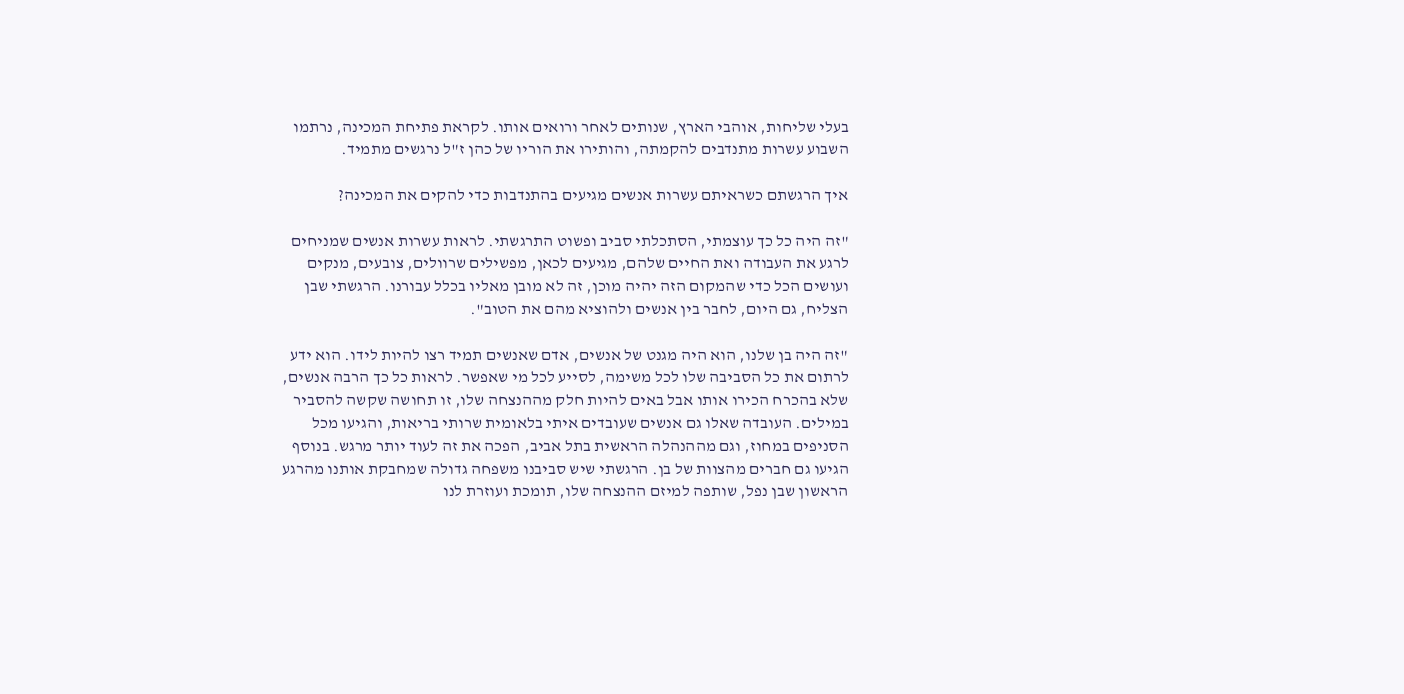בעלי שליחות, אוהבי הארץ, שנותים לאחר ורואים אותו. לקראת פתיחת המכינה, נרתמו השבוע עשרות מתנדבים להקמתה, והותירו את הוריו של כהן ז"ל נרגשים מתמיד.

איך הרגשתם כשראיתם עשרות אנשים מגיעים בהתנדבות כדי להקים את המכינה?

"זה היה כל כך עוצמתי, הסתכלתי סביב ופשוט התרגשתי. לראות עשרות אנשים שמניחים לרגע את העבודה ואת החיים שלהם, מגיעים לכאן, מפשילים שרוולים, צובעים, מנקים ועושים הכל כדי שהמקום הזה יהיה מוכן, זה לא מובן מאליו בכלל עבורנו. הרגשתי שבן הצליח, גם היום, לחבר בין אנשים ולהוציא מהם את הטוב".

"זה היה בן שלנו, הוא היה מגנט של אנשים, אדם שאנשים תמיד רצו להיות לידו. הוא ידע לרתום את כל הסביבה שלו לכל משימה, לסייע לכל מי שאפשר. לראות כל כך הרבה אנשים, שלא בהכרח הכירו אותו אבל באים להיות חלק מההנצחה שלו, זו תחושה שקשה להסביר במילים. העובדה שאלו גם אנשים שעובדים איתי בלאומית שרותי בריאות, והגיעו מכל הסניפים במחוז, וגם מההנהלה הראשית בתל אביב, הפכה את זה לעוד יותר מרגש. בנוסף הגיעו גם חברים מהצוות של בן. הרגשתי שיש סביבנו משפחה גדולה שמחבקת אותנו מהרגע הראשון שבן נפל, שותפה למיזם ההנצחה שלו, תומכת ועוזרת לנו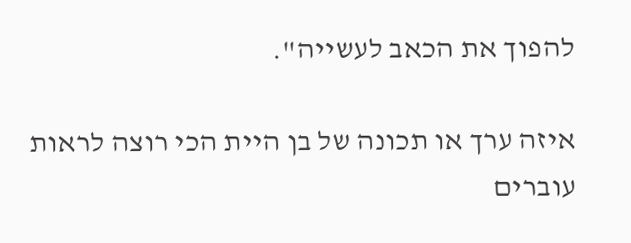להפוך את הכאב לעשייה".

איזה ערך או תכונה של בן היית הכי רוצה לראות עוברים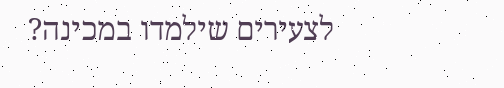לצעירים שילמדו במכינה?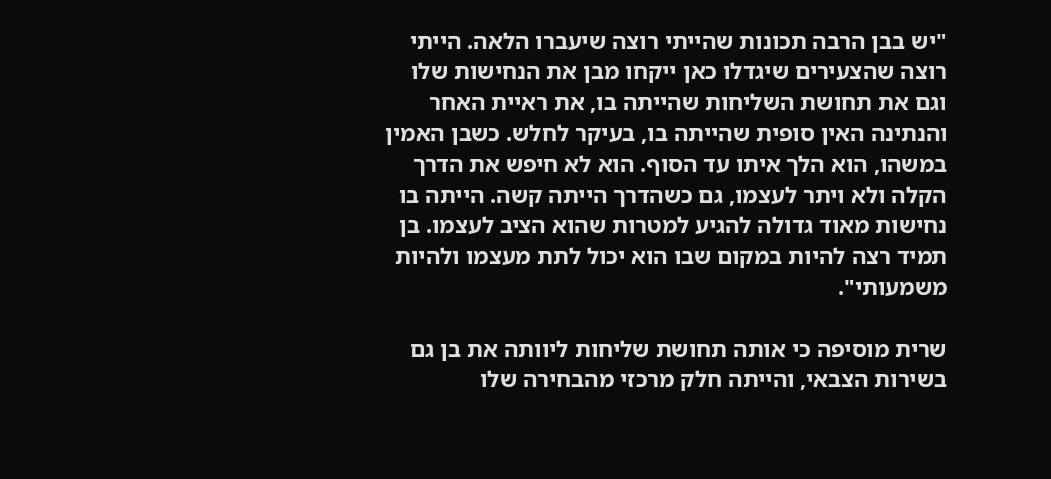"יש בבן הרבה תכונות שהייתי רוצה שיעברו הלאה. הייתי רוצה שהצעירים שיגדלו כאן ייקחו מבן את הנחישות שלו וגם את תחושת השליחות שהייתה בו, את ראיית האחר והנתינה האין סופית שהייתה בו, בעיקר לחלש. כשבן האמין במשהו, הוא הלך איתו עד הסוף. הוא לא חיפש את הדרך הקלה ולא ויתר לעצמו, גם כשהדרך הייתה קשה. הייתה בו נחישות מאוד גדולה להגיע למטרות שהוא הציב לעצמו. בן תמיד רצה להיות במקום שבו הוא יכול לתת מעצמו ולהיות משמעותי".

שרית מוסיפה כי אותה תחושת שליחות ליוותה את בן גם בשירות הצבאי, והייתה חלק מרכזי מהבחירה שלו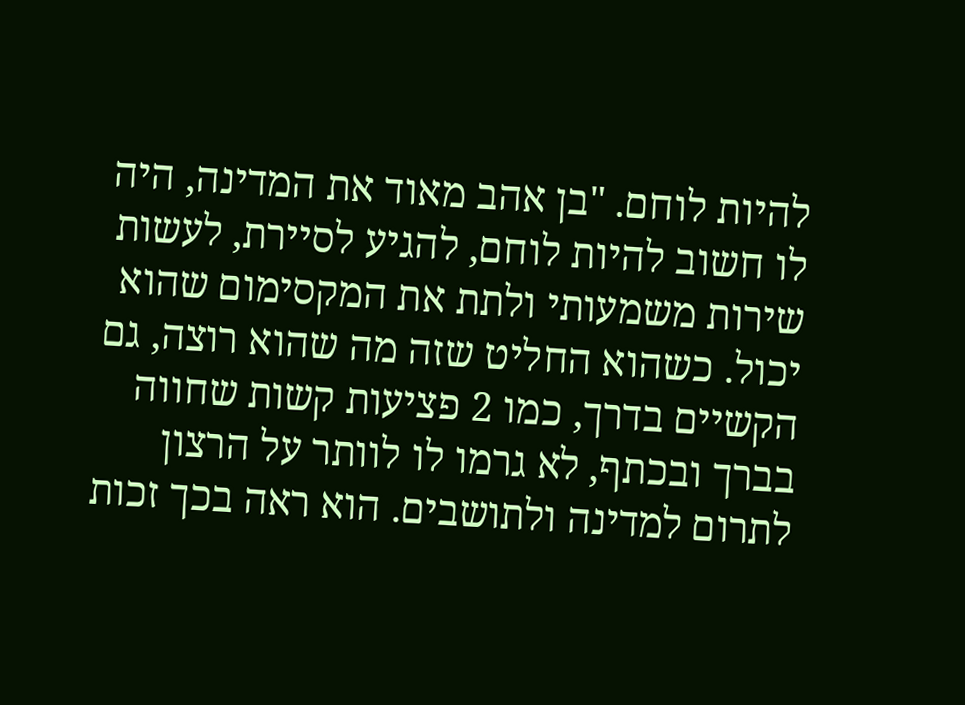להיות לוחם. "בן אהב מאוד את המדינה, היה לו חשוב להיות לוחם, להגיע לסיירת, לעשות שירות משמעותי ולתת את המקסימום שהוא יכול. כשהוא החליט שזה מה שהוא רוצה, גם הקשיים בדרך, כמו 2 פציעות קשות שחווה בברך ובכתף, לא גרמו לו לוותר על הרצון לתרום למדינה ולתושבים. הוא ראה בכך זכות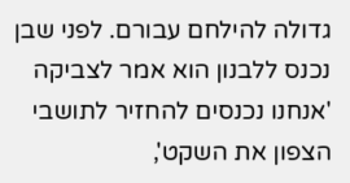גדולה להילחם עבורם. לפני שבן נכנס ללבנון הוא אמר לצביקה 'אנחנו נכנסים להחזיר לתושבי הצפון את השקט',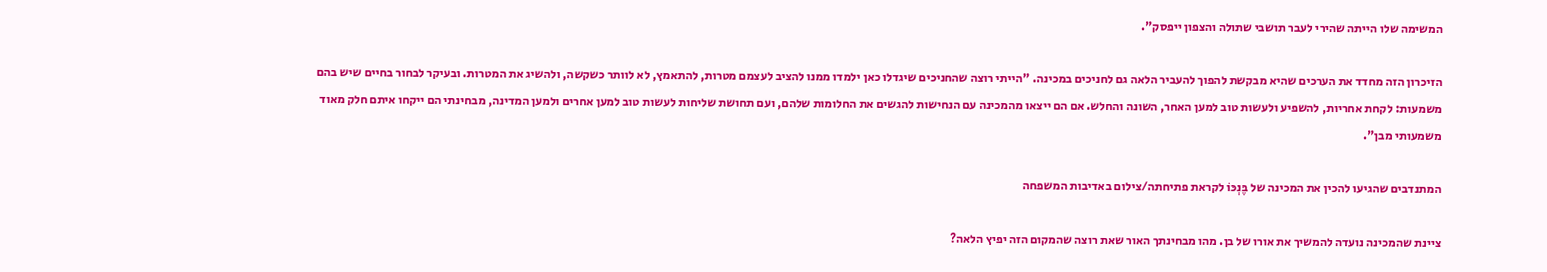המשימה שלו הייתה שהירי לעבר תושבי שתולה והצפון ייפסק".

הזיכרון הזה מחדד את הערכים שהיא מבקשת להפוך להעביר הלאה גם לחניכים במכינה. "הייתי רוצה שהחניכים שיגדלו כאן ילמדו ממנו להציב לעצמם מטרות, להתאמץ, לא לוותר כשקשה, ולהשיג את המטרות. ובעיקר לבחור בחיים שיש בהם משמעות: לקחת אחריות, להשפיע ולעשות טוב למען האחר, השונה והחלש. אם הם ייצאו מהמכינה עם הנחישות להגשים את החלומות שלהם, ועם תחושת שליחות לעשות טוב למען אחרים ולמען המדינה, מבחינתי הם ייקחו איתם חלק מאוד משמעותי מבן".

המתנדבים שהגיעו להכין את המכינה של בֶּנְכּוֹ לקראת פתיחתה/צילום באדיבות המשפחה

ציינת שהמכינה נועדה להמשיך את אורו של בן. מהו מבחינתך האור שאת רוצה שהמקום הזה יפיץ הלאה?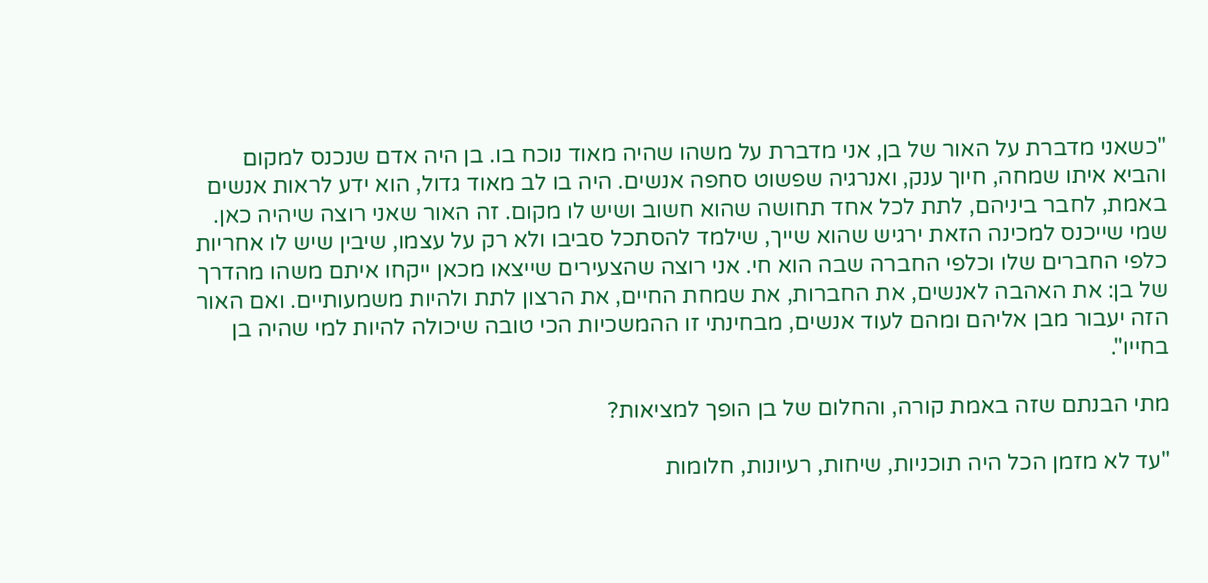"כשאני מדברת על האור של בן, אני מדברת על משהו שהיה מאוד נוכח בו. בן היה אדם שנכנס למקום והביא איתו שמחה, חיוך ענק, ואנרגיה שפשוט סחפה אנשים. היה בו לב מאוד גדול, הוא ידע לראות אנשים באמת, לחבר ביניהם, לתת לכל אחד תחושה שהוא חשוב ושיש לו מקום. זה האור שאני רוצה שיהיה כאן. שמי שייכנס למכינה הזאת ירגיש שהוא שייך, שילמד להסתכל סביבו ולא רק על עצמו, שיבין שיש לו אחריות כלפי החברים שלו וכלפי החברה שבה הוא חי. אני רוצה שהצעירים שייצאו מכאן ייקחו איתם משהו מהדרך של בן: את האהבה לאנשים, את החברות, את שמחת החיים, את הרצון לתת ולהיות משמעותיים. ואם האור הזה יעבור מבן אליהם ומהם לעוד אנשים, מבחינתי זו ההמשכיות הכי טובה שיכולה להיות למי שהיה בן בחייו".

מתי הבנתם שזה באמת קורה, והחלום של בן הופך למציאות?

"עד לא מזמן הכל היה תוכניות, שיחות, רעיונות, חלומות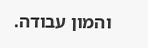והמון עבודה.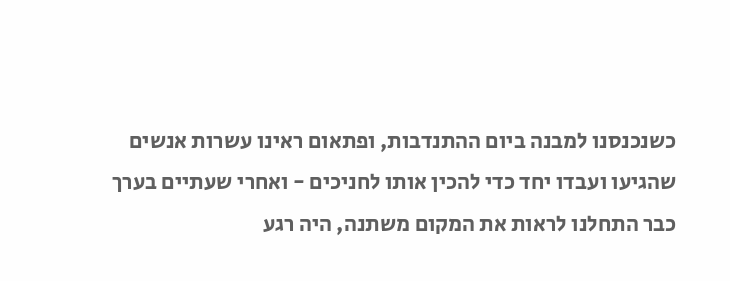כשנכנסנו למבנה ביום ההתנדבות, ופתאום ראינו עשרות אנשים שהגיעו ועבדו יחד כדי להכין אותו לחניכים - ואחרי שעתיים בערך כבר התחלנו לראות את המקום משתנה, היה רגע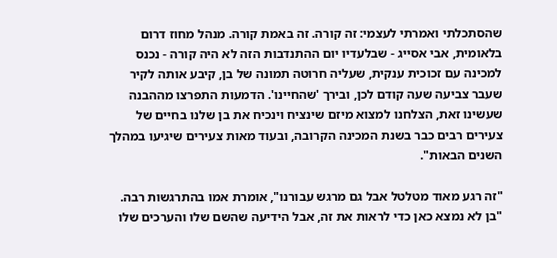שהסתכלתי ואמרתי לעצמי: זה קורה. זה באמת קורה. מנהל מחוז דרום בלאומית, אבי אסייג - שבלעדיו יום ההתנדבות הזה לא היה קורה - נכנס למכינה עם זכוכית ענקית, שעליה חרוטה תמונה של בן, קיבע אותה לקיר שעבר צביעה שעה קודם לכן, ובירך 'שהחיינו'. הדמעות התפרצו מההבנה שעשינו זאת, הצלחנו למצוא מיזם שינציח וינכיח את בן שלנו בחיים של צעירים רבים כבר בשנת המכינה הקרובה, ובעוד מאות צעירים שיגיעו במהלך השנים הבאות".

"זה רגע מאוד מטלטל אבל גם מרגש עבורנו", אומרת אמו בהתרגשות רבה. "בן לא נמצא כאן כדי לראות את זה, אבל הידיעה שהשם שלו והערכים שלו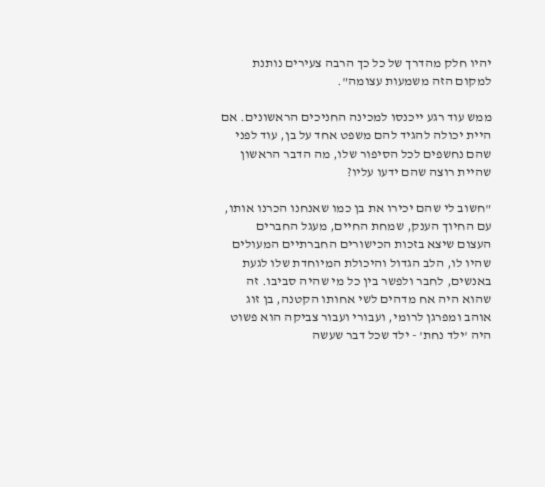יהיו חלק מהדרך של כל כך הרבה צעירים נותנת למקום הזה משמעות עצומה".

ממש עוד רגע ייכנסו למכינה החניכים הראשונים. אם היית יכולה להגיד להם משפט אחד על בן, עוד לפני שהם נחשפים לכל הסיפור שלו, מה הדבר הראשון שהיית רוצה שהם ידעו עליו?

"חשוב לי שהם יכירו את בן כמו שאנחנו הכרנו אותו, עם החיוך הענק, שמחת החיים, מעגל החברים העצום שיצא בזכות הכישורים החברתיים המעולים שהיו לו, הלב הגדול והיכולת המיוחדת שלו לגעת באנשים, לחבר ולפשר בין כל מי שהיה סביבו. זה שהוא היה אח מדהים לשי אחותו הקטנה, בן זוג אוהב ומפרגן לרומי, ועבורי ועבור צביקה הוא פשוט היה 'ילד נחת' - ילד שכל דבר שעשה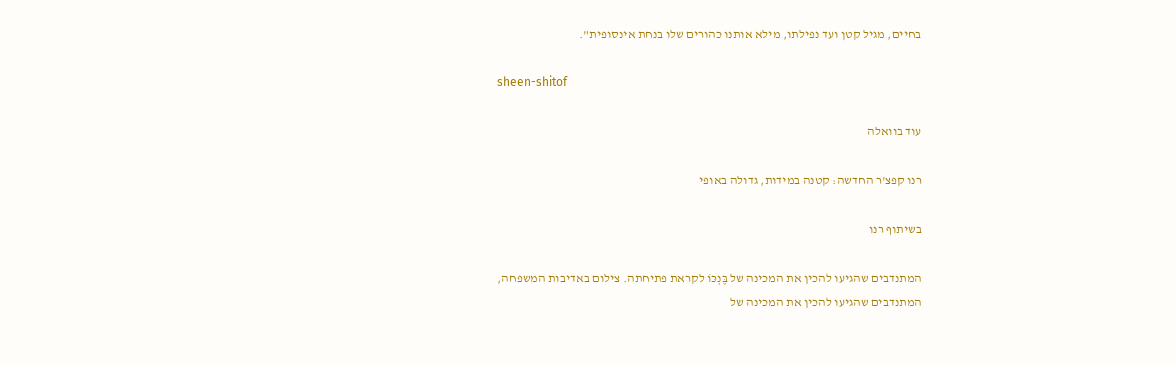בחיים, מגיל קטן ועד נפילתו, מילא אותנו כהורים שלו בנחת אינסופית".

sheen-shitof

עוד בוואלה

רנו קפצ'ר החדשה: קטנה במידות, גדולה באופי

בשיתוף רנו

המתנדבים שהגיעו להכין את המכינה של בֶּנְכּוֹ לקראת פתיחתה. צילום באדיבות המשפחה,
המתנדבים שהגיעו להכין את המכינה של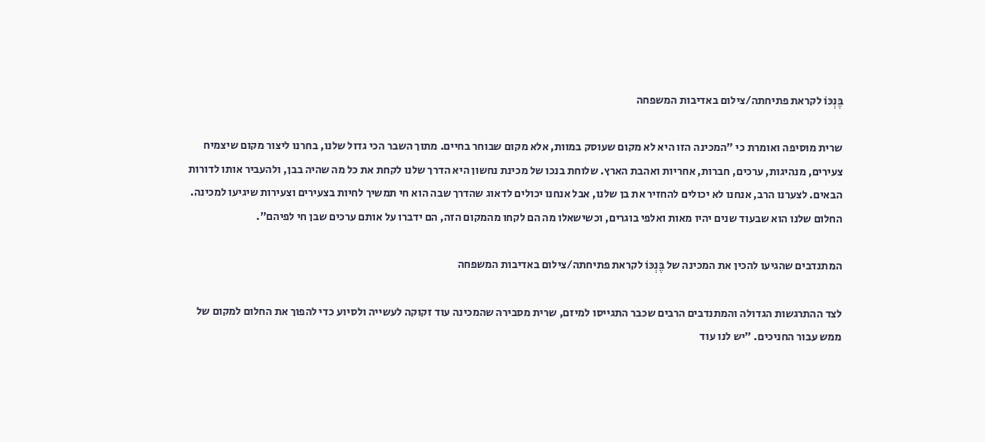בֶּנְכּוֹ לקראת פתיחתה/צילום באדיבות המשפחה

שרית מוסיפה ואומרת כי "המכינה הזו היא לא מקום שעוסק במוות, אלא מקום שבוחר בחיים. מתוך השבר הכי גדול שלנו, בחרנו ליצור מקום שיצמיח צעירים, מנהיגות, ערכים, חברות, אחריות ואהבת הארץ. שלוחת בנכו של מכינת נחשון היא הדרך שלנו לקחת את כל מה שהיה בבן, ולהעביר אותו לדורות הבאים. לצערנו הרב, אנחנו לא יכולים להחזיר את בן שלנו, אבל אנחנו יכולים לדאוג שהדרך שבה הוא חי תמשיך לחיות בצעירים וצעירות שיגיעו למכינה. החלום שלנו הוא שבעוד שנים יהיו מאות ואלפי בוגרים, וכשישאלו מה הם לקחו מהמקום הזה, הם ידברו על אותם ערכים שבן חי לפיהם".

המתנדבים שהגיעו להכין את המכינה של בֶּנְכּוֹ לקראת פתיחתה/צילום באדיבות המשפחה

לצד ההתרגשות הגדולה והמתנדבים הרבים שכבר התגייסו למיזם, שרית מסבירה שהמכינה עוד זקוקה לעשייה ולסיוע כדי להפוך את החלום למקום של ממש עבור החניכים. "יש לנו עוד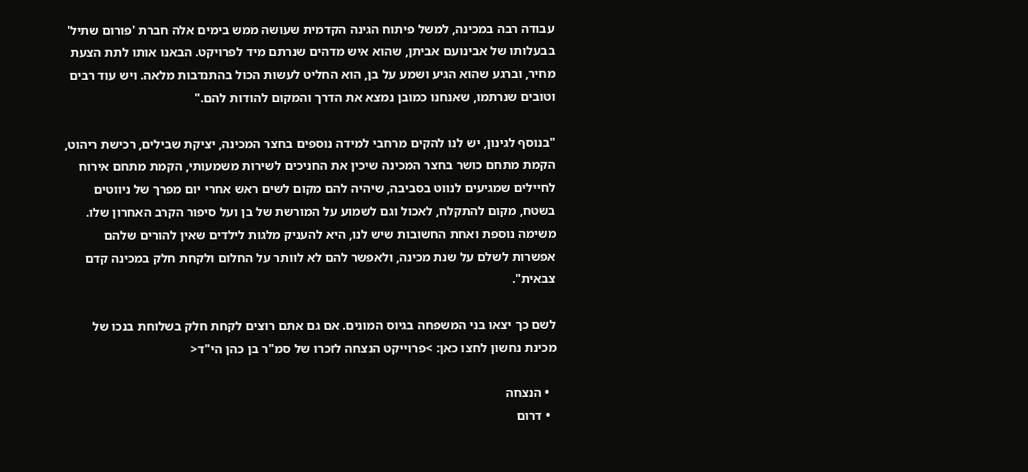עבודה רבה במכינה, למשל פיתוח הגינה הקדמית שעושה ממש בימים אלה חברת 'פורום שתיל' בבעלותו של אבינועם אביתן, שהוא איש מדהים שנרתם מיד לפרויקט. הבאנו אותו לתת הצעת מחיר, וברגע שהוא הגיע ושמע על בן, הוא החליט לעשות הכול בהתנדבות מלאה. ויש עוד רבים וטובים שנרתמו, שאנחנו כמובן נמצא את הדרך והמקום להודות להם."

"בנוסף לגינון, יש לנו להקים מרחבי למידה נוספים בחצר המכינה, יציקת שבילים, רכישת ריהוט, הקמת מתחם כושר בחצר המכינה שיכין את החניכים לשירות משמעותי, הקמת מתחם אירוח לחיילים שמגיעים לנווט בסביבה, שיהיה להם מקום לשים ראש אחרי יום מפרך של ניווטים בשטח, מקום להתקלח, לאכול וגם לשמוע על המורשת של בן ועל סיפור הקרב האחרון שלו. משימה נוספת ואחת החשובות שיש לנו, היא להעניק מלגות לילדים שאין להורים שלהם אפשרות לשלם על שנת מכינה, ולאפשר להם לא לוותר על החלום ולקחת חלק במכינה קדם צבאית".

לשם כך יצאו בני המשפחה בגיוס המונים. אם גם אתם רוצים לקחת חלק בשלוחת בנכו של מכינת נחשון לחצו כאן: >פרוייקט הנצחה לזכרו של סמ"ר בן כהן הי"ד<

  • הנצחה
  • דרום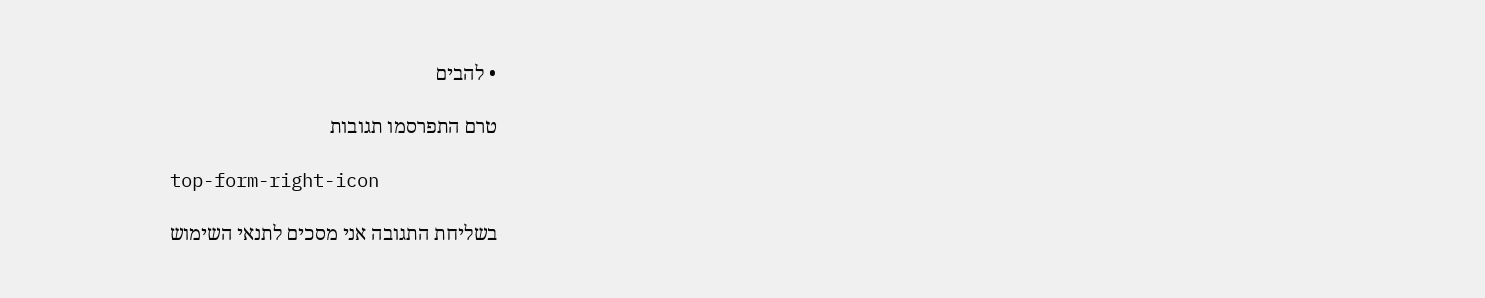• להבים

טרם התפרסמו תגובות

top-form-right-icon

בשליחת התגובה אני מסכים לתנאי השימוש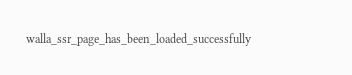walla_ssr_page_has_been_loaded_successfully